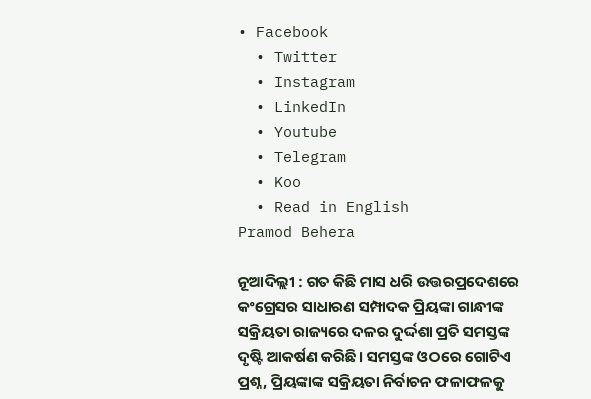• Facebook
  • Twitter
  • Instagram
  • LinkedIn
  • Youtube
  • Telegram
  • Koo
  • Read in English
Pramod Behera

ନୂଆଦିଲ୍ଲୀ : ଗତ କିଛି ମାସ ଧରି ଉତ୍ତରପ୍ରଦେଶରେ କଂଗ୍ରେସର ସାଧାରଣ ସମ୍ପାଦକ ପ୍ରିୟଙ୍କା ଗାନ୍ଧୀଙ୍କ ସକ୍ରିୟତା ରାଜ୍ୟରେ ଦଳର ଦୁର୍ଦ୍ଦଶା ପ୍ରତି ସମସ୍ତଙ୍କ ଦୃଷ୍ଟି ଆକର୍ଷଣ କରିଛି। ସମସ୍ତଙ୍କ ଓଠରେ ଗୋଟିଏ ପ୍ରଶ୍ନ, ପ୍ରିୟଙ୍କାଙ୍କ ସକ୍ରିୟତା ନିର୍ବାଚନ ଫଳାଫଳକୁ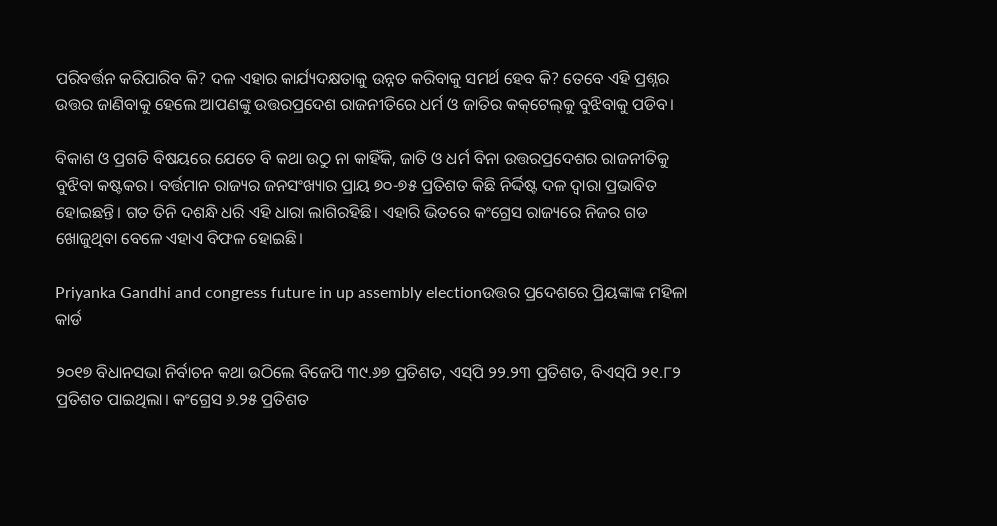ପରିବର୍ତ୍ତନ କରିପାରିବ କି? ଦଳ ଏହାର କାର୍ଯ୍ୟଦକ୍ଷତାକୁ ଉନ୍ନତ କରିବାକୁ ସମର୍ଥ ହେବ କି? ତେବେ ଏହି ପ୍ରଶ୍ନର ଉତ୍ତର ଜାଣିବାକୁ ହେଲେ ଆପଣଙ୍କୁ ଉତ୍ତରପ୍ରଦେଶ ରାଜନୀତିରେ ଧର୍ମ ଓ ଜାତିର କକ୍‌ଟେଲ୍‌କୁ ବୁଝିବାକୁ ପଡିବ।

ବିକାଶ ଓ ପ୍ରଗତି ବିଷୟରେ ଯେତେ ବି କଥା ଉଠୁ ନା କାହିଁକି, ଜାତି ଓ ଧର୍ମ ବିନା ଉତ୍ତରପ୍ରଦେଶର ରାଜନୀତିକୁ ବୁଝିବା କଷ୍ଟକର। ବର୍ତ୍ତମାନ ରାଜ୍ୟର ଜନସଂଖ୍ୟାର ପ୍ରାୟ ୭୦-୭୫ ପ୍ରତିଶତ କିଛି ନିର୍ଦ୍ଦିଷ୍ଟ ଦଳ ଦ୍ୱାରା ପ୍ରଭାବିତ ହୋଇଛନ୍ତି। ଗତ ତିନି ଦଶନ୍ଧି ଧରି ଏହି ଧାରା ଲାଗିରହିଛି। ଏହାରି ଭିତରେ କଂଗ୍ରେସ ରାଜ୍ୟରେ ନିଜର ଗଡ ଖୋଜୁଥିବା ବେଳେ ଏହାଏ ବିଫଳ ହୋଇଛି।

Priyanka Gandhi and congress future in up assembly electionଉତ୍ତର ପ୍ରଦେଶରେ ପ୍ରିୟଙ୍କାଙ୍କ ମହିଳା କାର୍ଡ

୨୦୧୭ ବିଧାନସଭା ନିର୍ବାଚନ କଥା ଉଠିଲେ ବିଜେପି ୩୯.୬୭ ପ୍ରତିଶତ, ଏସ୍‌ପି ୨୨.୨୩ ପ୍ରତିଶତ, ବିଏସ୍‌ପି ୨୧.୮୨ ପ୍ରତିଶତ ପାଇଥିଲା। କଂଗ୍ରେସ ୬.୨୫ ପ୍ରତିଶତ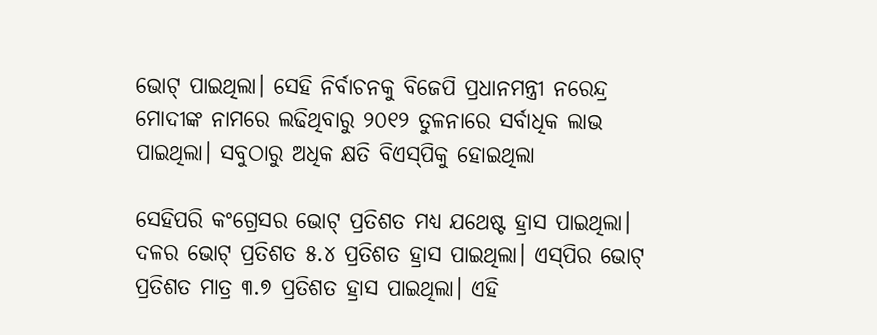ଭୋଟ୍ ପାଇଥିଲା। ସେହି ନିର୍ବାଚନକୁ ବିଜେପି ପ୍ରଧାନମନ୍ତ୍ରୀ ନରେନ୍ଦ୍ର ମୋଦୀଙ୍କ ନାମରେ ଲଢିଥିବାରୁ ୨୦୧୨ ତୁଳନାରେ ସର୍ବାଧିକ ଲାଭ ପାଇଥିଲା। ସବୁଠାରୁ ଅଧିକ କ୍ଷତି ବିଏସ୍‌ପିକୁ ହୋଇଥିଲା

ସେହିପରି କଂଗ୍ରେସର ଭୋଟ୍ ପ୍ରତିଶତ ମଧ୍ୟ ଯଥେଷ୍ଟ ହ୍ରାସ ପାଇଥିଲା। ଦଳର ଭୋଟ୍ ପ୍ରତିଶତ ୫.୪ ପ୍ରତିଶତ ହ୍ରାସ ପାଇଥିଲା। ଏସ୍‌ପିର ଭୋଟ୍ ପ୍ରତିଶତ ମାତ୍ର ୩.୭ ପ୍ରତିଶତ ହ୍ରାସ ପାଇଥିଲା। ଏହି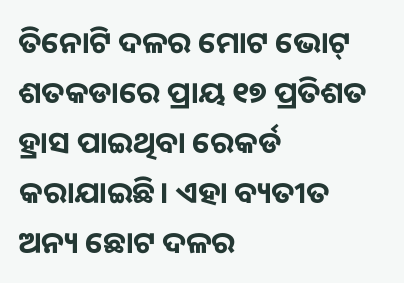ତିନୋଟି ଦଳର ମୋଟ ଭୋଟ୍ ଶତକଡାରେ ପ୍ରାୟ ୧୭ ପ୍ରତିଶତ ହ୍ରାସ ପାଇଥିବା ରେକର୍ଡ କରାଯାଇଛି। ଏହା ବ୍ୟତୀତ ଅନ୍ୟ ଛୋଟ ଦଳର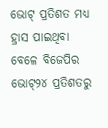ଭୋଟ୍ ପ୍ରତିଶତ ମଧ୍ୟ ହ୍ରାସ ପାଇଥିବା ବେଳେ ବିଜେପିର ଭୋଟ୍୨୪ ପ୍ରତିଶତରୁ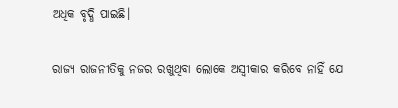ଅଧିକ ବୃଦ୍ଧି ପାଇଛି।

ରାଜ୍ୟ ରାଜନୀତିକୁ ନଜର ରଖୁଥିବା ଲୋକେ ଅସ୍ୱୀକାର କରିବେ ନାହିଁ ଯେ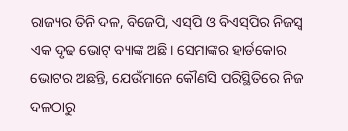ରାଜ୍ୟର ତିନି ଦଳ, ବିଜେପି, ଏସ୍‌ପି ଓ ବିଏସ୍‌ପିର ନିଜସ୍ୱ ଏକ ଦୃଢ ଭୋଟ୍ ବ୍ୟାଙ୍କ ଅଛି। ସେମାଙ୍କର ହାର୍ଡକୋର ଭୋଟର ଅଛନ୍ତି, ଯେଉଁମାନେ କୌଣସି ପରିସ୍ଥିତିରେ ନିଜ ଦଳଠାରୁ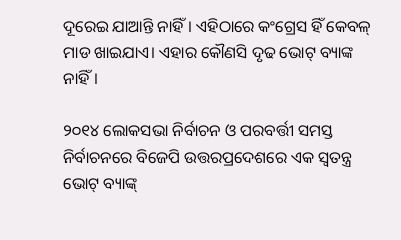ଦୂରେଇ ଯାଆନ୍ତି ନାହିଁ। ଏହିଠାରେ କଂଗ୍ରେସ ହିଁ କେବଳ୍ ମାଡ ଖାଇଯାଏ। ଏହାର କୌଣସି ଦୃଢ ଭୋଟ୍ ବ୍ୟାଙ୍କ ନାହିଁ।

୨୦୧୪ ଲୋକସଭା ନିର୍ବାଚନ ଓ ପରବର୍ତ୍ତୀ ସମସ୍ତ ନିର୍ବାଚନରେ ବିଜେପି ଉତ୍ତରପ୍ରଦେଶରେ ଏକ ସ୍ୱତନ୍ତ୍ର ଭୋଟ୍ ବ୍ୟାଙ୍କ୍‌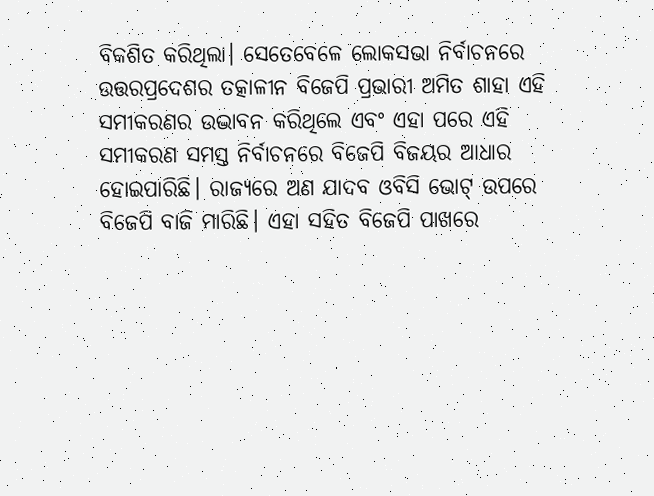ବିକଶିତ କରିଥିଲା। ସେତେବେଳେ ଲୋକସଭା ନିର୍ବାଚନରେ ଉତ୍ତରପ୍ରଦେଶର ତତ୍କାଳୀନ ବିଜେପି ପ୍ରଭାରୀ ଅମିତ ଶାହା ଏହି ସମୀକରଣର ଉଦ୍ଭାବନ କରିଥିଲେ ଏବଂ ଏହା ପରେ ଏହି ସମୀକରଣ ସମସ୍ତ ନିର୍ବାଚନରେ ବିଜେପି ବିଜୟର ଆଧାର ହୋଇପାରିଛି। ରାଜ୍ୟରେ ଅଣ ଯାଦବ ଓବିସି ଭୋଟ୍ ଉପରେ ବିଜେପି ବାଜି ମାରିଛି। ଏହା ସହିତ ବିଜେପି ପାଖରେ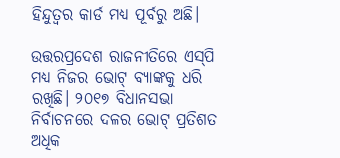ହିନ୍ଦୁତ୍ୱର କାର୍ଡ ମଧ୍ୟ ପୂର୍ବରୁ ଅଛି।

ଉତ୍ତରପ୍ରଦେଶ ରାଜନୀତିରେ ଏସ୍‌ପି ମଧ୍ୟ ନିଜର ଭୋଟ୍ ବ୍ୟାଙ୍କକୁ ଧରି ରଖିଛି। ୨୦୧୭ ବିଧାନସଭା ନିର୍ବାଚନରେ ଦଳର ଭୋଟ୍ ପ୍ରତିଶତ ଅଧିକ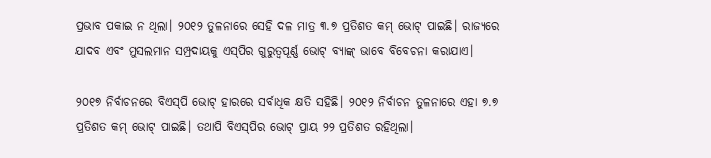ପ୍ରଭାବ ପକାଇ ନ ଥିଲା। ୨୦୧୨ ତୁଳନାରେ ସେହି ଦଳ ମାତ୍ର ୩.୭ ପ୍ରତିଶତ କମ୍ ଭୋଟ୍ ପାଇଛି। ରାଜ୍ୟରେ ଯାଦବ ଏବଂ ମୁସଲମାନ ସମ୍ପ୍ରଦାୟକୁ ଏସ୍‌ପିର ଗୁରୁତ୍ୱପୂର୍ଣ୍ଣ ଭୋଟ୍ ବ୍ୟାଙ୍କ୍‌ ଭାବେ ବିବେଚନା କରାଯାଏ।

୨୦୧୭ ନିର୍ବାଚନରେ ବିଏସ୍‌ପି ଭୋଟ୍ ହାରରେ ସର୍ବାଧିକ କ୍ଷତି ସହିଛି। ୨୦୧୨ ନିର୍ବାଚନ ତୁଳନାରେ ଏହା ୭.୭ ପ୍ରତିଶତ କମ୍ ଭୋଟ୍ ପାଇଛି। ତଥାପି ବିଏସ୍‌ପିର ଭୋଟ୍ ପ୍ରାୟ ୨୨ ପ୍ରତିଶତ ରହିଥିଲା।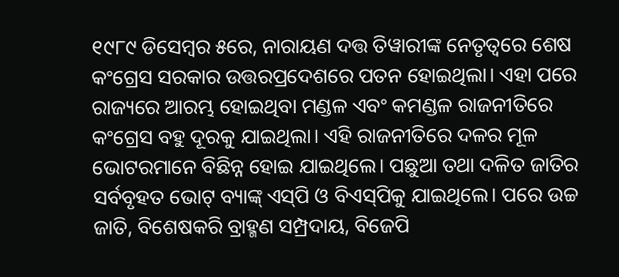୧୯୮୯ ଡିସେମ୍ବର ୫ରେ, ନାରାୟଣ ଦତ୍ତ ତିୱାରୀଙ୍କ ନେତୃତ୍ୱରେ ଶେଷ କଂଗ୍ରେସ ସରକାର ଉତ୍ତରପ୍ରଦେଶରେ ପତନ ହୋଇଥିଲା। ଏହା ପରେ ରାଜ୍ୟରେ ଆରମ୍ଭ ହୋଇଥିବା ମଣ୍ଡଳ ଏବଂ କମଣ୍ଡଳ ରାଜନୀତିରେ କଂଗ୍ରେସ ବହୁ ଦୂରକୁ ଯାଇଥିଲା। ଏହି ରାଜନୀତିରେ ଦଳର ମୂଳ ଭୋଟରମାନେ ବିଛିନ୍ନ ହୋଇ ଯାଇଥିଲେ। ପଛୁଆ ତଥା ଦଳିତ ଜାତିର ସର୍ବବୃହତ ଭୋଟ୍ ବ୍ୟାଙ୍କ୍‌ ଏସ୍‌ପି ଓ ବିଏସ୍‌ପିକୁ ଯାଇଥିଲେ। ପରେ ଉଚ୍ଚ ଜାତି, ବିଶେଷକରି ବ୍ରାହ୍ମଣ ସମ୍ପ୍ରଦାୟ, ବିଜେପି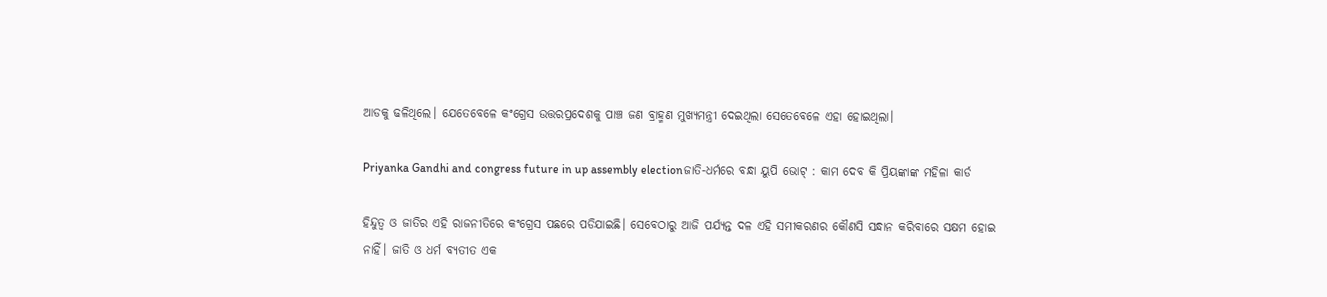ଆଡକୁ ଢଳିଥିଲେ। ଯେତେବେଳେ କଂଗ୍ରେସ ଉତ୍ତରପ୍ରଦେଶକୁ ପାଞ୍ଚ ଜଣ ବ୍ରାହ୍ମଣ ମୁଖ୍ୟମନ୍ତ୍ରୀ ଦେଇଥିଲା ସେତେବେଳେ ଏହା ହୋଇଥିଲା।

Priyanka Gandhi and congress future in up assembly electionଜାତି-ଧର୍ମରେ ବନ୍ଧା ୟୁପି ଭୋଟ୍ : କାମ ଦେବ କି ପ୍ରିୟଙ୍କାଙ୍କ ମହିଳା କାର୍ଡ

ହିନ୍ଦୁତ୍ୱ ଓ ଜାତିର ଏହି ରାଜନୀତିରେ କଂଗ୍ରେସ ପଛରେ ପଡିଯାଇଛି। ସେବେଠାରୁ ଆଜି ପର୍ଯ୍ୟନ୍ତ ଦଳ ଏହି ସମୀକରଣର କୌଣସି ସନ୍ଧାନ କରିବାରେ ସକ୍ଷମ ହୋଇ ନାହିଁ। ଜାତି ଓ ଧର୍ମ ବ୍ୟତୀତ ଏକ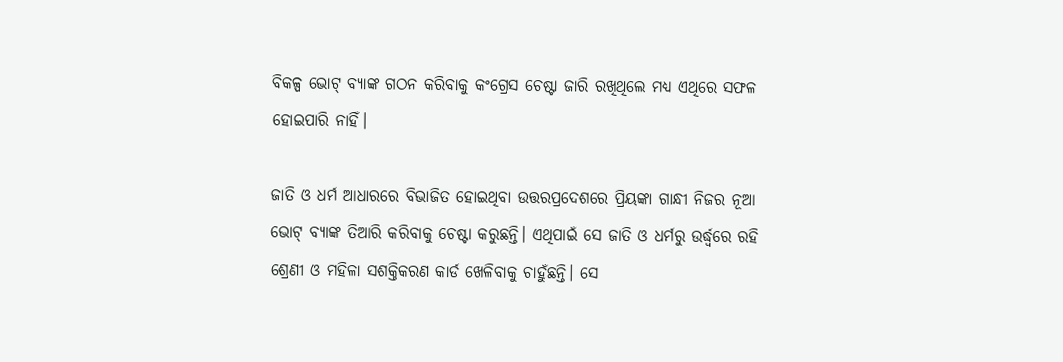ବିକଳ୍ପ ଭୋଟ୍ ବ୍ୟାଙ୍କ ଗଠନ କରିବାକୁ କଂଗ୍ରେସ ଚେଷ୍ଟା ଜାରି ରଖିଥିଲେ ମଧ୍ୟ ଏଥିରେ ସଫଳ ହୋଇପାରି ନାହିଁ।

ଜାତି ଓ ଧର୍ମ ଆଧାରରେ ବିଭାଜିତ ହୋଇଥିବା ଉତ୍ତରପ୍ରଦେଶରେ ପ୍ରିୟଙ୍କା ଗାନ୍ଧୀ ନିଜର ନୂଆ ଭୋଟ୍ ବ୍ୟାଙ୍କ ତିଆରି କରିବାକୁ ଚେଷ୍ଟା କରୁଛନ୍ତି। ଏଥିପାଇଁ ସେ ଜାତି ଓ ଧର୍ମରୁ ଉର୍ଦ୍ଧ୍ୱରେ ରହି ଶ୍ରେଣୀ ଓ ମହିଳା ସଶକ୍ତିକରଣ କାର୍ଡ ଖେଳିବାକୁ ଚାହୁଁଛନ୍ତି। ସେ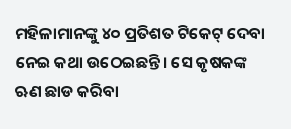ମହିଳାମାନଙ୍କୁ ୪୦ ପ୍ରତିଶତ ଟିକେଟ୍ ଦେବା ନେଇ କଥା ଉଠେଇଛନ୍ତି। ସେ କୃଷକଙ୍କ ଋଣ ଛାଡ କରିବା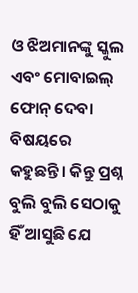ଓ ଝିଅମାନଙ୍କୁ ସ୍କୁଲ ଏବଂ ମୋବାଇଲ୍ ଫୋନ୍ ଦେବା ବିଷୟରେ କହୁଛନ୍ତି। କିନ୍ତୁ ପ୍ରଶ୍ନ ବୁଲି ବୁଲି ସେଠାକୁ ହିଁ ଆସୁଛି ଯେ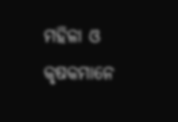ମହିଳା ଓ କୃଷକମାନେ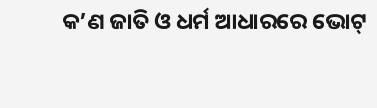କ’ଣ ଜାତି ଓ ଧର୍ମ ଆଧାରରେ ଭୋଟ୍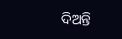ଦିଅନ୍ତି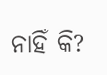ନାହିଁ କି?